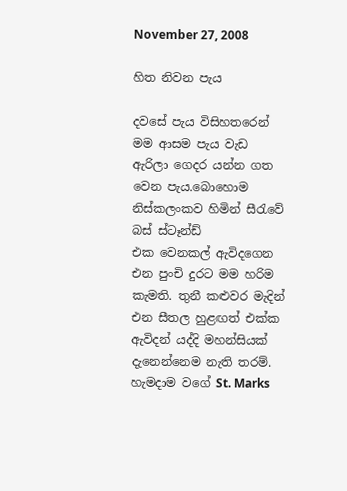November 27, 2008

හිත නිවන පැය

දවසේ පැ‍ය විසිහතරෙන් මම ආසම පැ‍ය වැඩ ඇරිලා ගෙදර යන්න ගත වෙන පැ‍ය.බොහොම නිස්කලංකව හිමින් සීරැවේ බස් ස්ටෑන්ඩ් එක ‍වෙනකල් ඇවිදගෙන එන පුංචි දුරට මම හරිම කැමති. තුනී කළුවර මැදින් එන සීතල හුළඟත් එක්ක ඇවිදන් යද්දි මහන්සියක් දැනෙන්නෙම නැති තරම්. හැමදාම වගේ St. Marks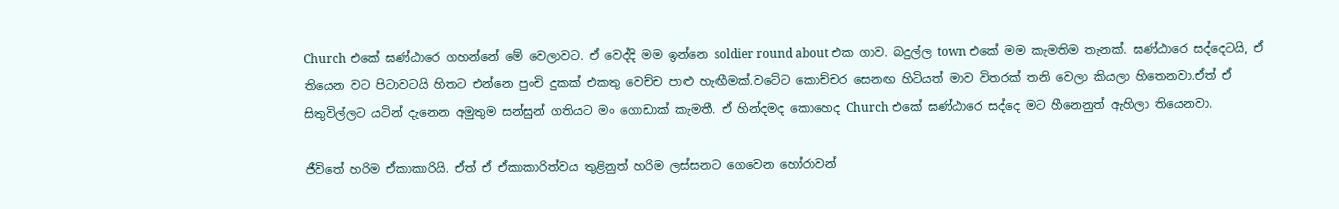Church එකේ ඝණ්ඨාරෙ ගහන්නේ මේ වෙලාවට. ඒ වෙද්දි මම ඉන්නෙ soldier round about එක ගාව. බදුල්ල town එකේ මම කැමතිම තැනක්. ඝණ්ඨාරෙ සද්දෙටයි, ඒ තියෙන වට පිටාවටයි හිතට එන්නෙ පුංචි දුකක් එකතු වෙච්ච පාළු හැඟීමක්.වටේට කොච්චර සෙනඟ හිටියත් මාව විතරක් තනි වෙලා කියලා හිතෙනවා.ඒත් ඒ සිතුවිල්ලට යටින් දැනෙන අමුතුම සන්සුන් ගතියට මං ගොඩාක් කැමතී. ඒ හින්දමද කොහෙද Church එකේ ඝණ්ඨාරෙ සද්දෙ මට හීනෙනුත් ඇහිලා තියෙනවා.

ජීවිතේ හරිම ඒකාකාරියි. ඒත් ඒ ඒකාකාරිත්වය තුළිනුත් හරිම ලස්සනට ගෙවෙන හෝරාවන්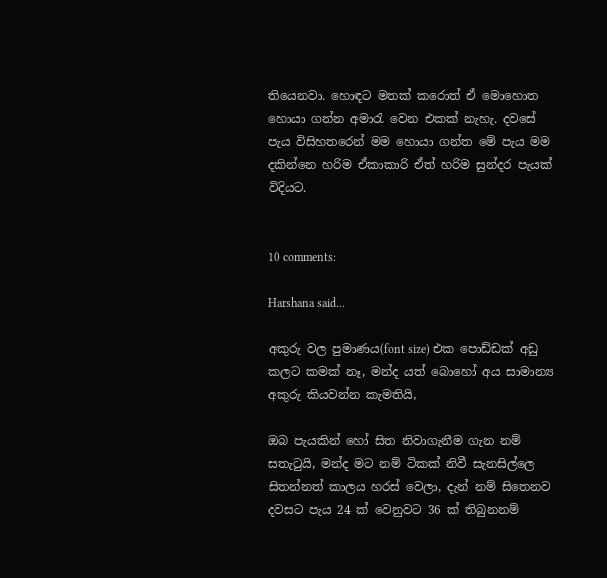තියෙනවා. හොඳට මතක් කරොත් ඒ මොහොත හොයා ගන්න අමාරැ වෙන එකක් නැහැ. දවසේ පැ‍ය විසිහතරෙන් මම හොයා ගන්ත මේ පැ‍ය මම දකින්නෙ හරිම ඒකාකාරි ඒත් හරිම සුන්දර පැයක් විදියට.


10 comments:

Harshana said...

අකුරු වල පුමාණය(font size) එක පොඩ්ඩක් අඩු කලට කමක් නෑ, මන්ද යත් බොහෝ අය සාමාන්‍ය අකුරු කියවන්න කැමතියි,

ඔබ පැයකින් හෝ සිත නිවාගැනීම ගැන නම් සතැටුයි, මන්ද මට නම් ටිකක් නිවී සැනසිල්ලෙ සිතන්නත් කාලය හරස් වෙලා, දැන් නම් සිතෙනව දවසට පැය 24 ක් වෙනුවට 36 ක් තිබුනනම්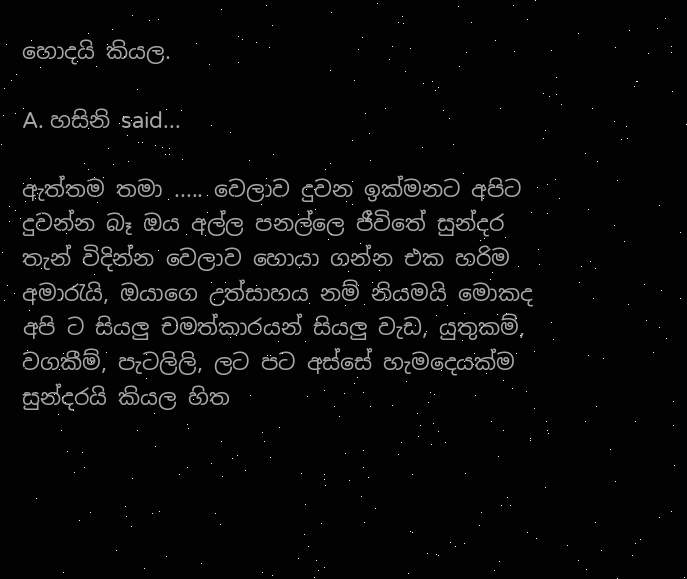හොදයි කියල.

A. හසිනි said...

ඇත්තම තමා ..... වෙලාව දුවන ඉක්මනට අපිට දුවන්න බෑ ඔය අල්ල පනල්ලෙ ජීවිතේ සුන්දර තැන් විදින්න වෙලාව හොයා ගන්න එක හරිම අමාරැයි, ඔයාගෙ උත්සාහය නම් නියමයි මොකද අපි ට සියලු චමත්කාරයන් සියලු වැඩ, යුතුකම්, වගකීම්, පැටලිලි, ලට පට අස්සේ හැමදෙයක්ම සුන්දරයි කියල හිත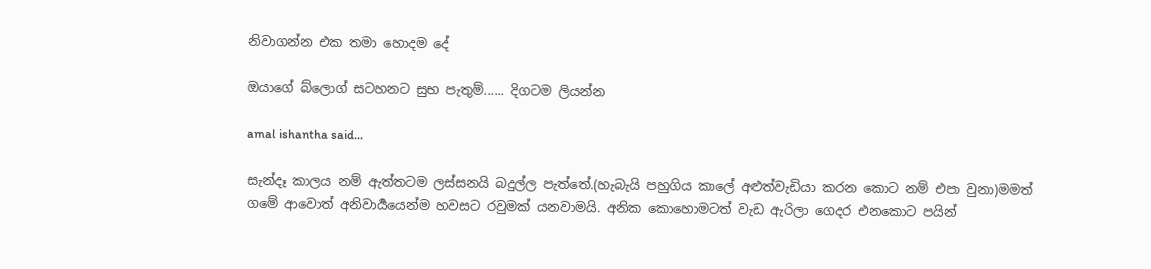නිවාගන්න එක තමා හොදම දේ

ඔයාගේ බ්ලොග් සටහනට සුභ පැතුම්...... දිගටම ලියන්න

amal ishantha said...

සැන්දෑ කාලය නම් ඇත්තටම ලස්සනයි බදුල්ල පැත්තේ.(හැබැයි පහුගිය කාලේ අළුත්වැඩියා කරන කොට නම් එපා වුනා)මමත් ගමේ ආවොත් අනිවාර්‍යයෙන්ම හවසට රවුමක් යනවාමයි. අනික කොහොමටත් වැඩ ඇරිලා ගෙදර එනකොට පයින්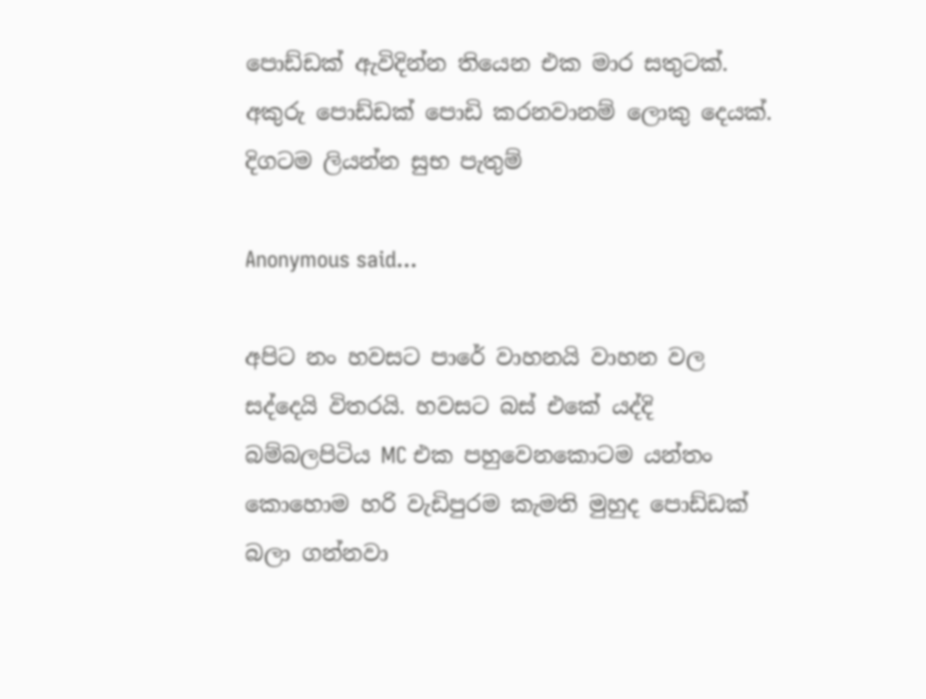පොඩ්ඩක් ඇවිදින්න තියෙන එක මාර සතුටක්.
අකුරු පොඩ්ඩක් පොඩි කරනවානම් ලොකු දෙයක්.
දිගටම ලියන්න සුභ පැතුම්

Anonymous said...

අපිට නං හවසට පාරේ වාහනයි වාහන වල සද්දෙයි විතරයි. හවසට බස් එකේ යද්දි බම්බලපිටිය MC එක පහුවෙනකොටම යන්තං කොහොම හරි වැඩිපුරම කැමති මුහුද පොඩ්ඩක් බලා ගන්නවා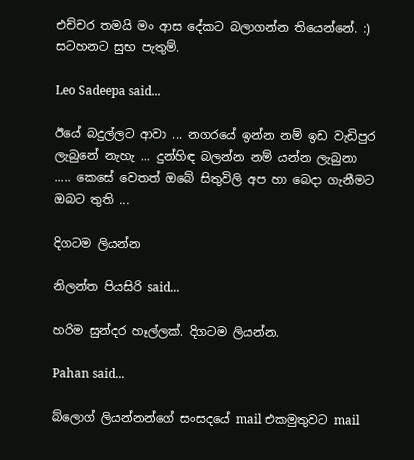එච්චර තමයි මං ආස දේකට බලාගන්න තියෙන්නේ. :) සටහනට සුභ පැතුම්.

Leo Sadeepa said...

ඊයේ බදුල්ලට ආවා ... නගරයේ ඉන්න නම් ඉඩ වැඩිපුර ලැබුනේ නැහැ ... දුන්හිඳ බලන්න නම් යන්න ලැබුනා ..... කෙසේ වෙතත් ඔබේ සිතුවිලි අප හා බෙදා ගැනීමට ඔබට තුති ...

දිගටම ලියන්න

නිලන්ත පියසිරි said...

හරිම සුන්දර හෑල්ලක්. දිගටම ලියන්න.

Pahan said...

බ්ලොග් ලියන්නන්ගේ සංසදයේ mail එකමුතුවට mail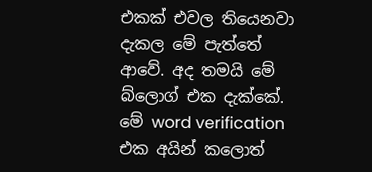එකක් එවල තියෙනවා දැකල මේ පැත්තේ ආවේ. අද තමයි මේ බ්ලොග් එක දැක්කේ.
මේ word verification එක අයින් කලොත්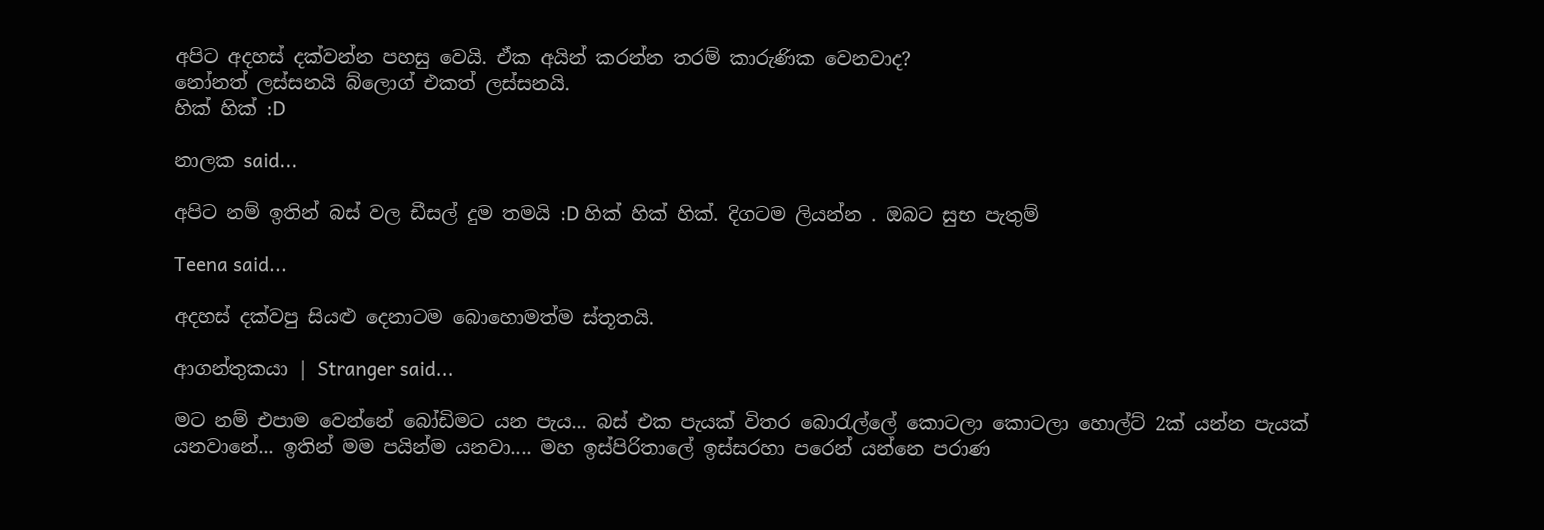අපිට අදහස් දක්වන්න පහසු වෙයි. ඒක අයින් කරන්න තරම් කාරුණික වෙනවාද?
නෝනත් ලස්සනයි බ්ලොග් එකත් ලස්සනයි.
හික් හික් :D

නාලක said...

අපිට නම් ඉතින් බස් වල ඩීසල් දුම තමයි :D හික් හික් හික්. දිගටම ලියන්න . ඔබට සුභ පැතුම්

Teena said...

අදහස් දක්වපු සියළු දෙනාටම බොහොමත්ම ස්තූතයි.

ආගන්තුකයා | Stranger said...

මට නම් එපාම වෙන්නේ බෝඩිමට යන පැය... බස් එක පැයක් විතර බොරැල්ලේ කොටලා කොටලා හොල්ට් 2ක් යන්න පැයක් යනවානේ... ඉතින් මම පයින්ම යනවා.... මහ ඉස්පිරිතාලේ ඉස්සරහා පරෙන් යන්නෙ පරාණ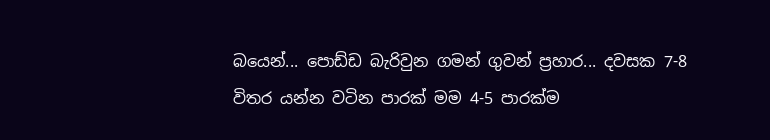බයෙන්... පොඩ්ඩ බැරිවුන ගමන් ගුවන් ප්‍රහාර... දවසක 7-8 විතර යන්න වටින පාරක් මම 4-5 පාරක්ම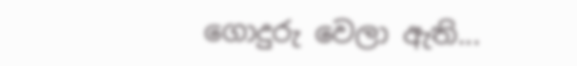ගොදුරු වෙලා ඇති...